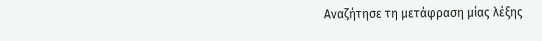Αναζήτησε τη μετάφραση μίας λέξης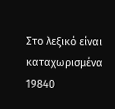Στο λεξικό είναι καταχωρισμένα 19840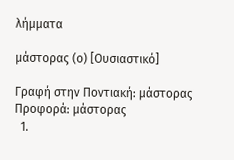λήμματα

μάστορας (ο) [Ουσιαστικό]

Γραφή στην Ποντιακή: μάστορας Προφορά: μάστορας
  1.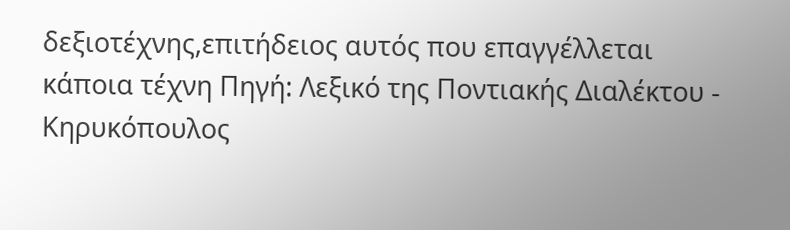δεξιοτέχνης,επιτήδειος αυτός που επαγγέλλεται κάποια τέχνη Πηγή: Λεξικό της Ποντιακής Διαλέκτου - Κηρυκόπουλος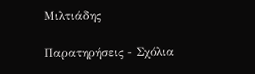Μιλτιάδης

Παρατηρήσεις - Σχόλια